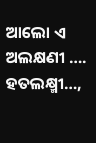ଆଲୋ ଏ ଅଲକ୍ଷଣୀ …. ହତଲକ୍ଷ୍ମୀ…,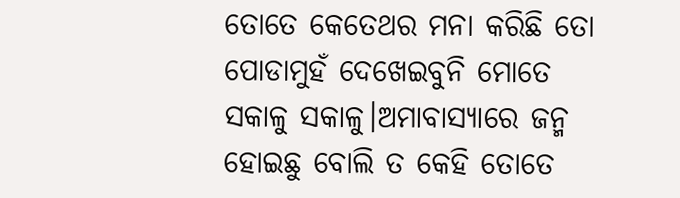ତୋତେ କେତେଥର ମନା କରିଛି ତୋ ପୋଡାମୁହଁ ଦେଖେଇବୁନି ମୋତେ ସକାଳୁ ସକାଳୁ।ଅମାବାସ୍ୟାରେ ଜନ୍ମ ହୋଇଛୁ ବୋଲି ତ କେହି ତୋତେ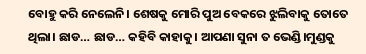ବୋହୁ କରି ନେଲେନି। ଶେଷକୁ ମୋରି ପୁଅ ବେକରେ ଝୁଲିବାକୁ ତୋତେ ଥିଲା। ଛାଡ… ଛାଡ… କହିବି କାହାକୁ। ଆପଣା ସୁନା ତ ଭେଣ୍ଡି।ମୁଣ୍ଡକୁ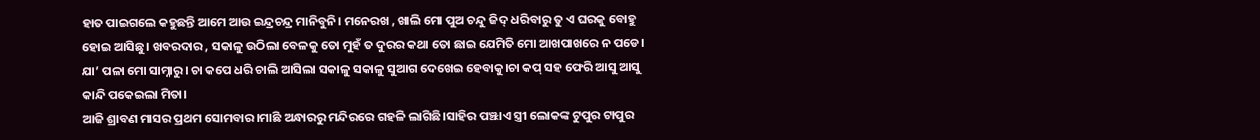ହାତ ପାଇଗଲେ କହୁଛନ୍ତି ଆମେ ଆଉ ଇନ୍ଦ୍ରଚନ୍ଦ୍ର ମାନିବୁନି। ମନେରଖ , ଖାଲି ମୋ ପୁଅ ଚନ୍ଦୁ ଜିଦ୍ ଧରିବାରୁ ତୁ ଏ ଘରକୁ ବୋହୁ ହୋଇ ଆସିଛୁ। ଖବରଦାର , ସକାଳୁ ଉଠିଲା ବେଳକୁ ତୋ ମୁହଁ ତ ଦୁରର କଥା ତୋ ଛାଇ ଯେମିତି ମୋ ଆଖପାଖରେ ନ ପଡେ। ଯା’ ପଳା ମୋ ସାମ୍ନାରୁ। ଚା କପେ ଧରି ଚାଲି ଆସିଲା ସକାଳୁ ସକାଳୁ ସୁଆଗ ଦେଖେଇ ହେବାକୁ।ଚା କପ୍ ସହ ଫେରି ଆସୁ ଆସୁ କାନ୍ଦି ପକେଇଲା ମିତା।
ଆଜି ଶ୍ରାବଣ ମାସର ପ୍ରଥମ ସୋମବାର।ମାଛି ଅନ୍ଧାରରୁ ମନ୍ଦିରରେ ଗହଳି ଲାଗିଛି।ସାହିର ପଞ୍ଝାଏ ସ୍ତ୍ରୀ ଲୋକଙ୍କ ଟୁପୁର ଟାପୁର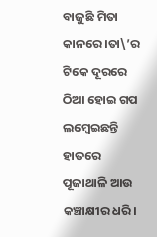ବାଜୁଛି ମିତା କାନରେ।ତା\’ର ଟିକେ ଦୂରରେ ଠିଆ ହୋଇ ଗପ ଲମ୍ବେଇଛନ୍ତି ହାତରେ ପୂଜାଥାଳି ଆଉ କଞ୍ଚାକ୍ଷୀର ଧରି।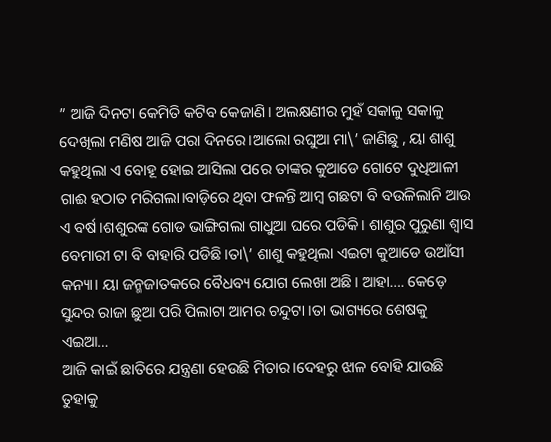” ଆଜି ଦିନଟା କେମିତି କଟିବ କେଜାଣି। ଅଲକ୍ଷଣୀର ମୁହଁ ସକାଳୁ ସକାଳୁ ଦେଖିଲା ମଣିଷ ଆଜି ପରା ଦିନରେ।ଆଲୋ ରଘୁଆ ମା\’ ଜାଣିଛୁ , ୟା ଶାଶୁ କହୁଥିଲା ଏ ବୋହୂ ହୋଇ ଆସିଲା ପରେ ତାଙ୍କର କୁଆଡେ ଗୋଟେ ଦୁଧିଆଳୀ ଗାଈ ହଠାତ ମରିଗଲା।ବାଡ଼ିରେ ଥିବା ଫଳନ୍ତି ଆମ୍ବ ଗଛଟା ବି ବଉଳିଲାନି ଆଉ ଏ ବର୍ଷ।ଶଶୁରଙ୍କ ଗୋଡ ଭାଙ୍ଗିଗଲା ଗାଧୁଆ ଘରେ ପଡିକି। ଶାଶୁର ପୁରୁଣା ଶ୍ବାସ ବେମାରୀ ଟା ବି ବାହାରି ପଡିଛି।ତା\’ ଶାଶୁ କହୁଥିଲା ଏଇଟା କୁଆଡେ ଉଆଁସୀ କନ୍ୟା। ୟା ଜନ୍ମଜାତକରେ ବୈଧବ୍ୟ ଯୋଗ ଲେଖା ଅଛି। ଆହା…. କେଡ଼େ ସୁନ୍ଦର ରାଜା ଛୁଆ ପରି ପିଲାଟା ଆମର ଚନ୍ଦୁଟା ।ତା ଭାଗ୍ୟରେ ଶେଷକୁ ଏଇଆ…
ଆଜି କାଇଁ ଛାତିରେ ଯନ୍ତ୍ରଣା ହେଉଛି ମିତାର।ଦେହରୁ ଝାଳ ବୋହି ଯାଉଛି ତୁହାକୁ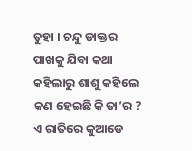ତୁହା । ଚନ୍ଦୁ ଡାକ୍ତର ପାଖକୁ ଯିବା କଥା କହିଲାରୁ ଶାଶୁ କହିଲେ କଣ ହେଇଛି କି ତା’ର ? ଏ ରାତିରେ କୁଆଡେ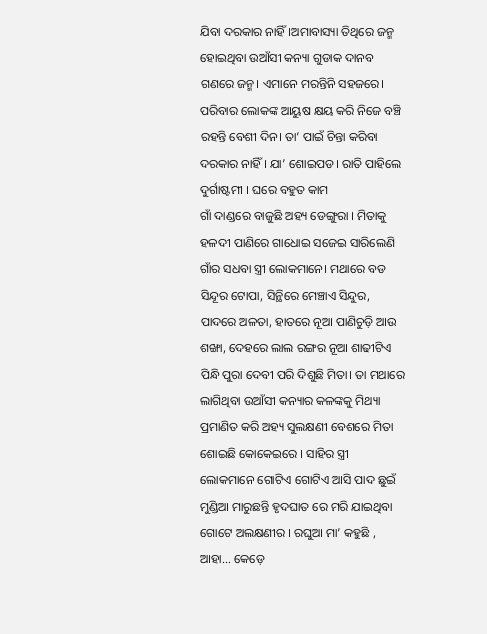ଯିବା ଦରକାର ନାହିଁ।ଅମାବାସ୍ୟା ତିଥିରେ ଜନ୍ମ ହୋଇଥିବା ଉଆଁସୀ କନ୍ୟା ଗୁଡାକ ଦାନବ ଗଣରେ ଜନ୍ମ। ଏମାନେ ମରନ୍ତିନି ସହଜରେ। ପରିବାର ଲୋକଙ୍କ ଆୟୁଷ କ୍ଷୟ କରି ନିଜେ ବଞ୍ଚି ରହନ୍ତି ବେଶୀ ଦିନ। ତା’ ପାଇଁ ଚିନ୍ତା କରିବା ଦରକାର ନାହିଁ । ଯା’ ଶୋଇପଡ। ରାତି ପାହିଲେ ଦୁର୍ଗାଷ୍ଟମୀ । ଘରେ ବହୁତ କାମ
ଗାଁ ଦାଣ୍ଡରେ ବାଜୁଛି ଅହ୍ୟ ଡେଙ୍ଗୁରା । ମିତାକୁ ହଳଦୀ ପାଣିରେ ଗାଧୋଇ ସଜେଇ ସାରିଲେଣି ଗାଁର ସଧବା ସ୍ତ୍ରୀ ଲୋକମାନେ। ମଥାରେ ବଡ ସିନ୍ଦୂର ଟୋପା, ସିନ୍ଥିରେ ମେଞ୍ଚାଏ ସିନ୍ଦୁର, ପାଦରେ ଅଳତା, ହାତରେ ନୂଆ ପାଣିଚୁଡ଼ି ଆଉ ଶଙ୍ଖା, ଦେହରେ ଲାଲ ରଙ୍ଗର ନୂଆ ଶାଢୀଟିଏ ପିନ୍ଧି ପୁରା ଦେବୀ ପରି ଦିଶୁଛି ମିତା। ତା ମଥାରେ ଲାଗିଥିବା ଉଆଁସୀ କନ୍ୟାର କଳଙ୍କକୁ ମିଥ୍ୟା ପ୍ରମାଣିତ କରି ଅହ୍ୟ ସୁଲକ୍ଷଣୀ ବେଶରେ ମିତା ଶୋଇଛି କୋକେଇରେ । ସାହିର ସ୍ତ୍ରୀ ଲୋକମାନେ ଗୋଟିଏ ଗୋଟିଏ ଆସି ପାଦ ଛୁଇଁ ମୁଣ୍ଡିଆ ମାରୁଛନ୍ତି ହୃଦଘାତ ରେ ମରି ଯାଇଥିବା ଗୋଟେ ଅଲକ୍ଷଣୀର । ରଘୁଆ ମା’ କହୁଛି , ଆହା… କେଡ଼େ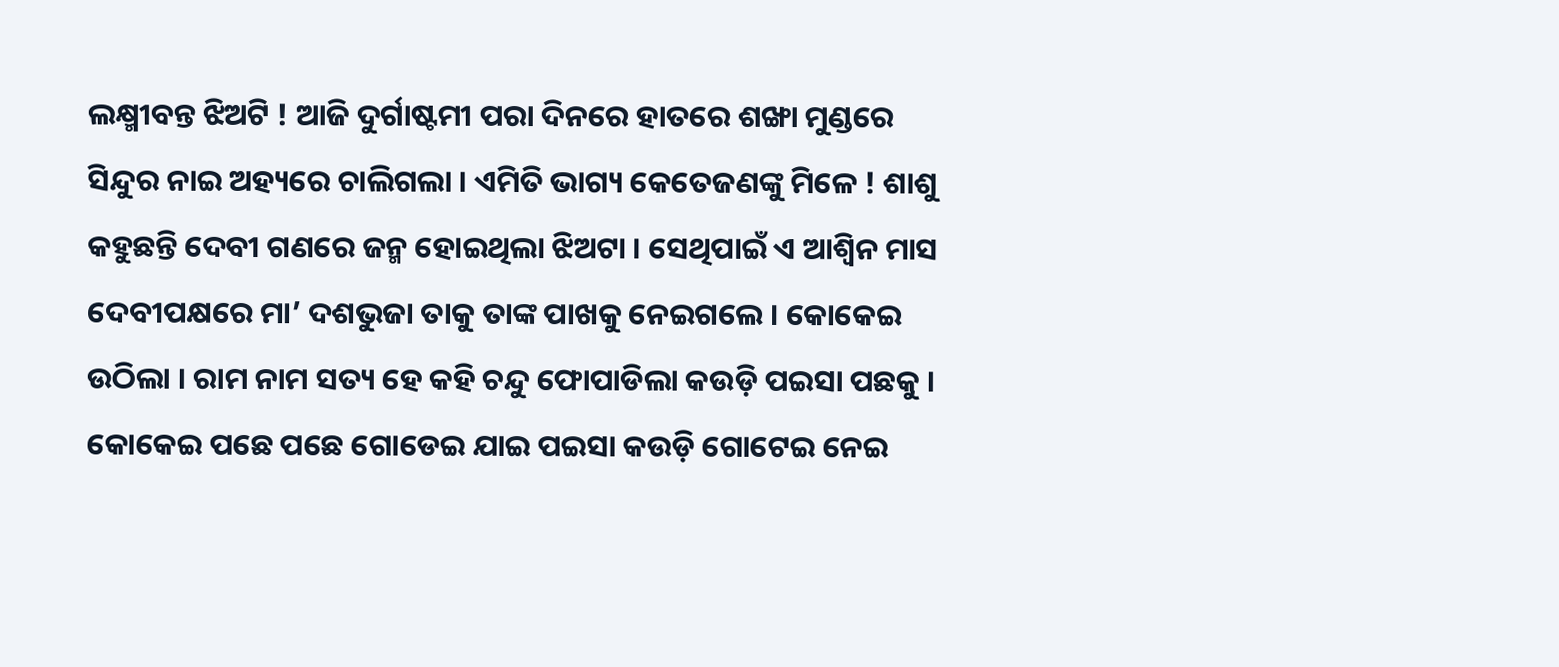ଲକ୍ଷ୍ମୀବନ୍ତ ଝିଅଟି ! ଆଜି ଦୁର୍ଗାଷ୍ଟମୀ ପରା ଦିନରେ ହାତରେ ଶଙ୍ଖା ମୁଣ୍ଡରେ ସିନ୍ଦୁର ନାଇ ଅହ୍ୟରେ ଚାଲିଗଲା । ଏମିତି ଭାଗ୍ୟ କେତେଜଣଙ୍କୁ ମିଳେ ! ଶାଶୁ କହୁଛନ୍ତି ଦେବୀ ଗଣରେ ଜନ୍ମ ହୋଇଥିଲା ଝିଅଟା । ସେଥିପାଇଁ ଏ ଆଶ୍ୱିନ ମାସ ଦେବୀପକ୍ଷରେ ମା’ ଦଶଭୁଜା ତାକୁ ତାଙ୍କ ପାଖକୁ ନେଇଗଲେ । କୋକେଇ ଉଠିଲା । ରାମ ନାମ ସତ୍ୟ ହେ କହି ଚନ୍ଦୁ ଫୋପାଡିଲା କଉଡ଼ି ପଇସା ପଛକୁ । କୋକେଇ ପଛେ ପଛେ ଗୋଡେଇ ଯାଇ ପଇସା କଉଡ଼ି ଗୋଟେଇ ନେଇ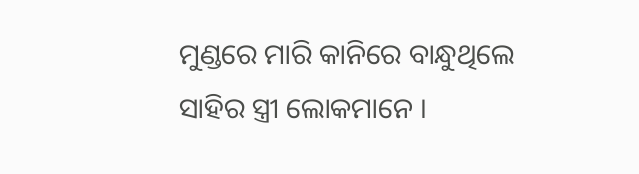ମୁଣ୍ଡରେ ମାରି କାନିରେ ବାନ୍ଧୁଥିଲେ ସାହିର ସ୍ତ୍ରୀ ଲୋକମାନେ ।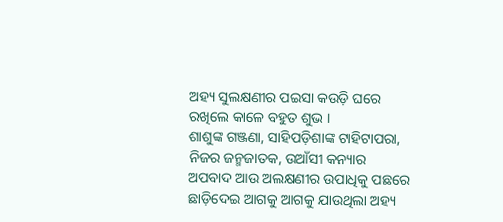ଅହ୍ୟ ସୁଲକ୍ଷଣୀର ପଇସା କଉଡ଼ି ଘରେ ରଖିଲେ କାଳେ ବହୁତ ଶୁଭ ।
ଶାଶୁଙ୍କ ଗଞ୍ଜଣା, ସାହିପଡ଼ିଶାଙ୍କ ଟାହିଟାପରା, ନିଜର ଜନ୍ମଜାତକ, ଉଆଁସୀ କନ୍ୟାର ଅପବାଦ ଆଉ ଅଲକ୍ଷଣୀର ଉପାଧିକୁ ପଛରେ ଛାଡ଼ିଦେଇ ଆଗକୁ ଆଗକୁ ଯାଉଥିଲା ଅହ୍ୟ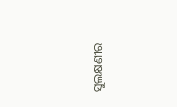ସୁଲକ୍ଷଣୀର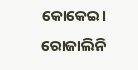କୋକେଇ।
ରୋଜାଲିନି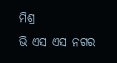ମିଶ୍ର
ଭି ଏସ ଏସ ନଗର